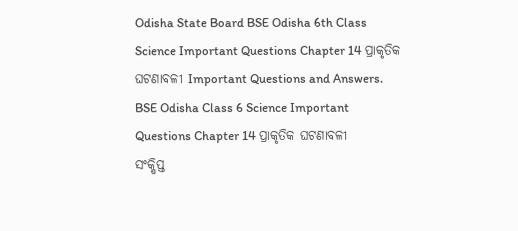Odisha State Board BSE Odisha 6th Class Science Important Questions Chapter 14 ପ୍ରାକୃତିକ ଘଟଣାବଳୀ Important Questions and Answers.
BSE Odisha Class 6 Science Important Questions Chapter 14 ପ୍ରାକୃତିକ ଘଟଣାବଳୀ
ସଂକ୍ଷିପ୍ତ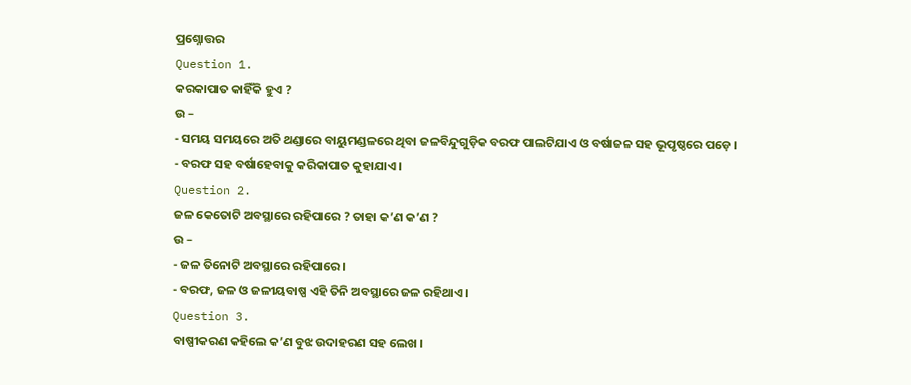ପ୍ରଶ୍ନୋତ୍ତର
Question 1.
କରକାପାତ କାହିଁକି ହୁଏ ?
ଉ –
- ସମୟ ସମୟରେ ଅତି ଥଣ୍ଡାରେ ବାୟୁମଣ୍ଡଳରେ ଥିବା ଜଳବିନ୍ଦୁଗୁଡ଼ିକ ବରଫ ପାଲଟିଯାଏ ଓ ବର୍ଷାଜଳ ସହ ଭୂପୃଷ୍ଠରେ ପଡ଼େ ।
- ବରଫ ସହ ବର୍ଷାହେବାକୁ କରିକାପାତ କୁହାଯାଏ ।
Question 2.
ଜଳ କେତୋଟି ଅବସ୍ଥାରେ ରହିପାରେ ? ତାହା କ’ଣ କ’ଣ ?
ଉ –
- ଜଳ ତିନୋଟି ଅବସ୍ଥାରେ ରହିପାରେ ।
- ବରଫ, ଜଳ ଓ ଜଳୀୟବାଷ୍ପ ଏହି ତିନି ଅବସ୍ଥାରେ ଜଳ ରହିଥାଏ ।
Question 3.
ବାଷ୍ପୀକରଣ କହିଲେ କ’ଣ ବୁଝ ଉଦାହରଣ ସହ ଲେଖ ।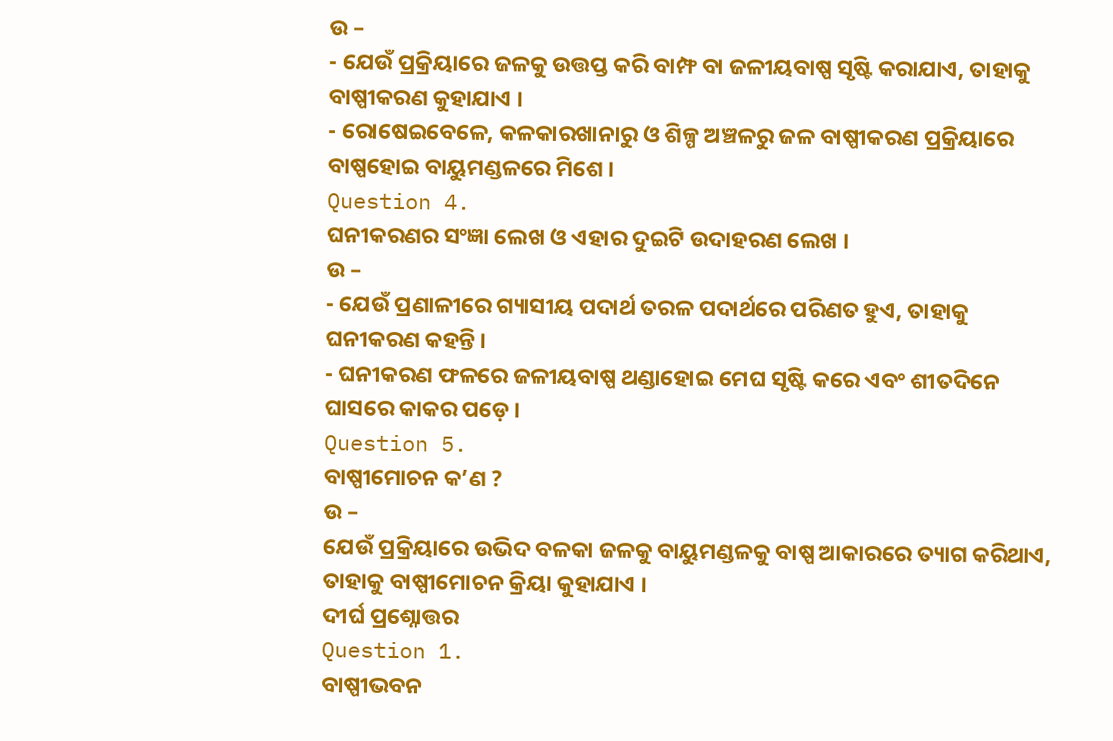ଉ –
- ଯେଉଁ ପ୍ରକ୍ରିୟାରେ ଜଳକୁ ଉତ୍ତପ୍ତ କରି ବାମ୍ଫ ବା ଜଳୀୟବାଷ୍ପ ସୃଷ୍ଟି କରାଯାଏ, ତାହାକୁ ବାଷ୍ପୀକରଣ କୁହାଯାଏ ।
- ରୋଷେଇବେଳେ, କଳକାରଖାନାରୁ ଓ ଶିଳ୍ପ ଅଞ୍ଚଳରୁ ଜଳ ବାଷ୍ପୀକରଣ ପ୍ରକ୍ରିୟାରେ ବାଷ୍ପହୋଇ ବାୟୁମଣ୍ଡଳରେ ମିଶେ ।
Question 4.
ଘନୀକରଣର ସଂଜ୍ଞା ଲେଖ ଓ ଏହାର ଦୁଇଟି ଉଦାହରଣ ଲେଖ ।
ଉ –
- ଯେଉଁ ପ୍ରଣାଳୀରେ ଗ୍ୟାସୀୟ ପଦାର୍ଥ ତରଳ ପଦାର୍ଥରେ ପରିଣତ ହୁଏ, ତାହାକୁ ଘନୀକରଣ କହନ୍ତି ।
- ଘନୀକରଣ ଫଳରେ ଜଳୀୟବାଷ୍ପ ଥଣ୍ଡାହୋଇ ମେଘ ସୃଷ୍ଟି କରେ ଏବଂ ଶୀତଦିନେ ଘାସରେ କାକର ପଡ଼େ ।
Question 5.
ବାଷ୍ପୀମୋଚନ କ’ଣ ?
ଉ –
ଯେଉଁ ପ୍ରକ୍ରିୟାରେ ଉଭିଦ ବଳକା ଜଳକୁ ବାୟୁମଣ୍ଡଳକୁ ବାଷ୍ପ ଆକାରରେ ତ୍ୟାଗ କରିଥାଏ, ତାହାକୁ ବାଷ୍ପୀମୋଚନ କ୍ରିୟା କୁହାଯାଏ ।
ଦୀର୍ଘ ପ୍ରଶ୍ନୋତ୍ତର
Question 1.
ବାଷ୍ପୀଭବନ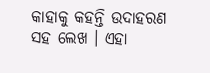କାହାକୁ କହନ୍ତି ଉଦାହରଣ ସହ ଲେଖ । ଏହା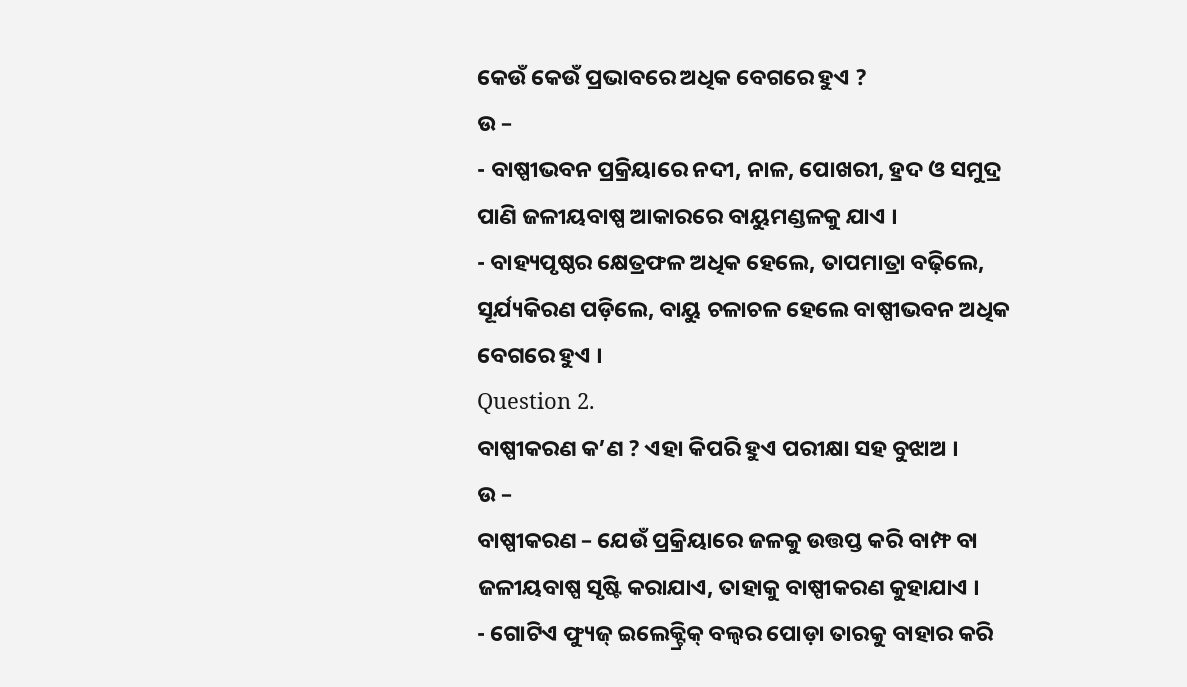କେଉଁ କେଉଁ ପ୍ରଭାବରେ ଅଧିକ ବେଗରେ ହୁଏ ?
ଉ –
- ବାଷ୍ପୀଭବନ ପ୍ରକ୍ରିୟାରେ ନଦୀ, ନାଳ, ପୋଖରୀ, ହ୍ରଦ ଓ ସମୁଦ୍ର ପାଣି ଜଳୀୟବାଷ୍ପ ଆକାରରେ ବାୟୁମଣ୍ଡଳକୁ ଯାଏ ।
- ବାହ୍ୟପୃଷ୍ଠର କ୍ଷେତ୍ରଫଳ ଅଧିକ ହେଲେ, ତାପମାତ୍ରା ବଢ଼ିଲେ, ସୂର୍ଯ୍ୟକିରଣ ପଡ଼ିଲେ, ବାୟୁ ଚଳାଚଳ ହେଲେ ବାଷ୍ପୀଭବନ ଅଧିକ ବେଗରେ ହୁଏ ।
Question 2.
ବାଷ୍ପୀକରଣ କ’ଣ ? ଏହା କିପରି ହୁଏ ପରୀକ୍ଷା ସହ ବୁଝାଅ ।
ଉ –
ବାଷ୍ପୀକରଣ – ଯେଉଁ ପ୍ରକ୍ରିୟାରେ ଜଳକୁ ଉତ୍ତପ୍ତ କରି ବାମ୍ଫ ବା ଜଳୀୟବାଷ୍ପ ସୃଷ୍ଟି କରାଯାଏ, ତାହାକୁ ବାଷ୍ପୀକରଣ କୁହାଯାଏ ।
- ଗୋଟିଏ ଫ୍ୟୁଜ୍ ଇଲେକ୍ଟ୍ରିକ୍ ବଲ୍ବର ପୋଡ଼ା ତାରକୁ ବାହାର କରି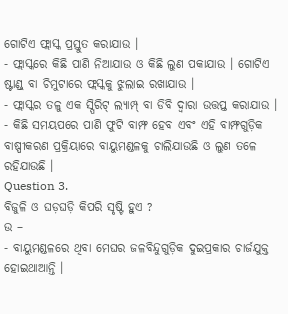ଗୋଟିଏ ଫ୍ଲାସ୍କ ପ୍ରସ୍ତୁତ କରାଯାଉ ।
- ଫ୍ଲାସ୍କରେ କିଛି ପାଣି ନିଆଯାଉ ଓ କିଛି ଲୁଣ ପକାଯାଉ । ଗୋଟିଏ ଷ୍ଟାଣ୍ଡ୍ ବା ଚିମୁଟାରେ ଫ୍ଲସ୍କକୁ ଝୁଲାଇ ରଖାଯାଉ ।
- ଫ୍ଲାସ୍କର ତଳୁ ଏକ ସ୍ପିରିଟ୍ ଲ୍ୟାମ୍ପ୍ ବା ଡିବି ଦ୍ଵାରା ଉତ୍ତପ୍ତ କରାଯାଉ ।
- କିଛି ସମୟପରେ ପାଣି ଫୁଟି ବାମ୍ଫ ହେବ ଏବଂ ଏହି ବାମ୍ଫଗୁଡ଼ିକ ବାଷ୍ପୀକରଣ ପ୍ରକ୍ରିୟାରେ ବାୟୁମଣ୍ଡଳକୁ ଚାଲିଯାଉଛି ଓ ଲୁଣ ତଳେ ରହିଯାଉଛି ।
Question 3.
ବିଜୁଳି ଓ ଘଡ଼ଘଡ଼ି କିପରି ସୃଷ୍ଟି ହୁଏ ?
ଉ –
- ବାୟୁମଣ୍ଡଳରେ ଥିବା ମେଘର ଜଳବିନ୍ଦୁଗୁଡ଼ିକ ଦୁଇପ୍ରକାର ଚାର୍ଜଯୁକ୍ତ ହୋଇଥାଆନ୍ତି ।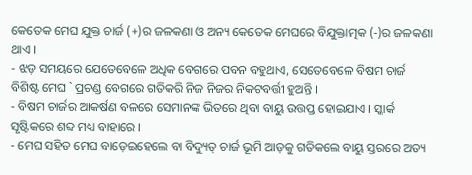କେତେକ ମେଘ ଯୁକ୍ତ ଚାର୍ଜ (+)ର ଜଳକଣା ଓ ଅନ୍ୟ କେତେକ ମେଘରେ ବିଯୁକ୍ତାତ୍ମକ (-)ର ଜଳକଣା ଥାଏ ।
- ଝଡ଼ ସମୟରେ ଯେତେବେଳେ ଅଧିକ ବେଗରେ ପବନ ବହୁଥାଏ, ସେତେବେଳେ ବିଷମ ଚାର୍ଜ ବିଶିଷ୍ଟ ମେଘ ` ପ୍ରଚଣ୍ଡ ବେଗରେ ଗତିକରି ନିଜ ନିଜର ନିକଟବର୍ତ୍ତୀ ହୁଅନ୍ତି ।
- ବିଷମ ଚାର୍ଜର ଆକର୍ଷଣ ବଳରେ ସେମାନଙ୍କ ଭିତରେ ଥିବା ବାୟୁ ଉତ୍ତପ୍ତ ହୋଇଯାଏ । ସ୍କାର୍କ ସୃଷ୍ଟିକରେ ଶବ୍ଦ ମଧ୍ୟ ବାହାରେ ।
- ମେଘ ସହିତ ମେଘ ବାଡ଼େଇହେଲେ ବା ବିଦ୍ୟୁତ୍ ଚାର୍ଜ ଭୂମି ଆଡ଼କୁ ଗତିକଲେ ବାୟୁ ସ୍ତରରେ ଅତ୍ୟ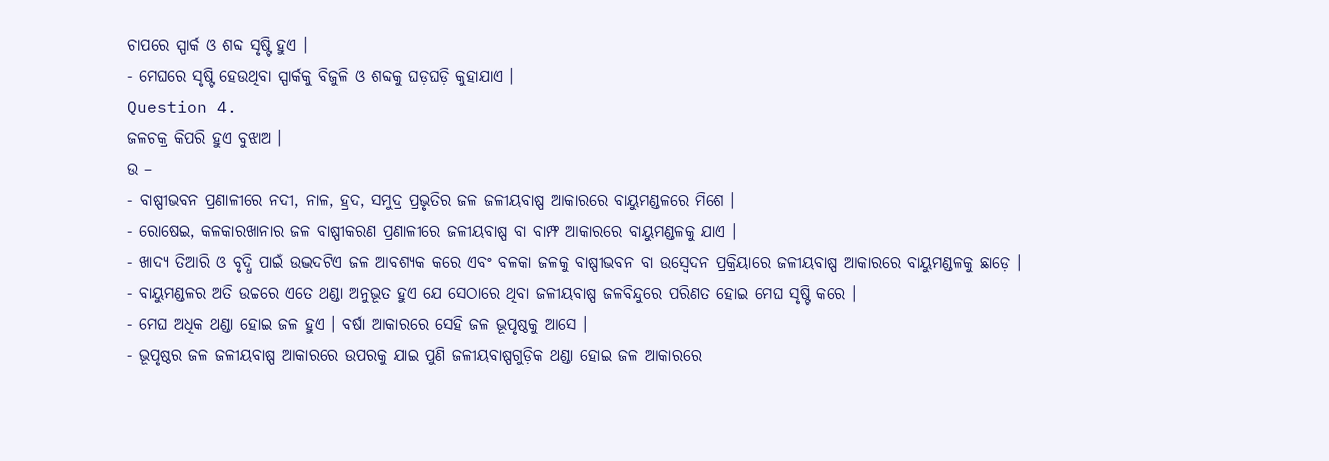ଚାପରେ ସ୍ପାର୍କ ଓ ଶବ୍ଦ ସୃଷ୍ଟି ହୁଏ ।
- ମେଘରେ ସୃଷ୍ଟି ହେଉଥିବା ସ୍ପାର୍କକୁ ବିଜୁଳି ଓ ଶବ୍ଦକୁ ଘଡ଼ଘଡ଼ି କୁହାଯାଏ ।
Question 4.
ଜଳଚକ୍ର କିପରି ହୁଏ ବୁଝାଅ ।
ଉ –
- ବାଷ୍ପୀଭବନ ପ୍ରଣାଳୀରେ ନଦୀ, ନାଳ, ହ୍ରଦ, ସମୁଦ୍ର ପ୍ରଭୃତିର ଜଳ ଜଳୀୟବାଷ୍ପ ଆକାରରେ ବାୟୁମଣ୍ଡଳରେ ମିଶେ ।
- ରୋଷେଇ, କଳକାରଖାନାର ଜଳ ବାଷ୍ପୀକରଣ ପ୍ରଣାଳୀରେ ଜଳୀୟବାଷ୍ପ ବା ବାମ୍ଫ ଆକାରରେ ବାୟୁମଣ୍ଡଳକୁ ଯାଏ ।
- ଖାଦ୍ୟ ତିଆରି ଓ ବୃଦ୍ଧି ପାଇଁ ଉଦ୍ଭଦଟିଏ ଜଳ ଆବଶ୍ୟକ କରେ ଏବଂ ବଳକା ଜଳକୁ ବାଷ୍ପୀଭବନ ବା ଉସ୍ଵେଦନ ପ୍ରକ୍ରିୟାରେ ଜଳୀୟବାଷ୍ପ ଆକାରରେ ବାୟୁମଣ୍ଡଳକୁ ଛାଡ଼େ ।
- ବାୟୁମଣ୍ଡଳର ଅତି ଉଚ୍ଚରେ ଏତେ ଥଣ୍ଡା ଅନୁଭୂତ ହୁଏ ଯେ ସେଠାରେ ଥିବା ଜଳୀୟବାଷ୍ପ ଜଳବିନ୍ଦୁରେ ପରିଣତ ହୋଇ ମେଘ ସୃଷ୍ଟି କରେ ।
- ମେଘ ଅଧିକ ଥଣ୍ଡା ହୋଇ ଜଳ ହୁଏ । ବର୍ଷା ଆକାରରେ ସେହି ଜଳ ଭୂପୃଷ୍ଠକୁ ଆସେ ।
- ଭୂପୃଷ୍ଠର ଜଳ ଜଳୀୟବାଷ୍ପ ଆକାରରେ ଉପରକୁ ଯାଇ ପୁଣି ଜଳୀୟବାଷ୍ପଗୁଡ଼ିକ ଥଣ୍ଡା ହୋଇ ଜଳ ଆକାରରେ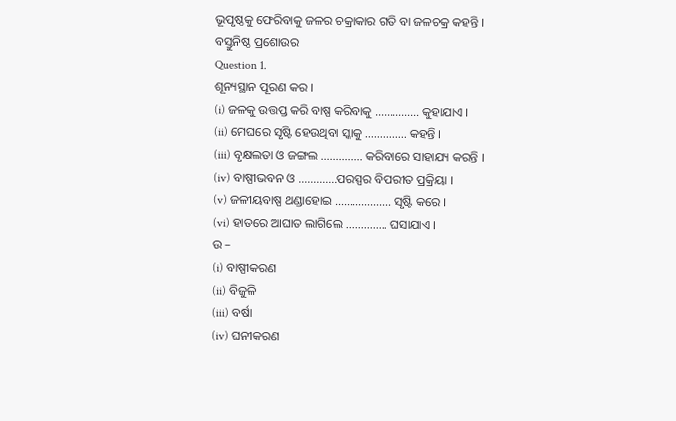ଭୂପୃଷ୍ଠକୁ ଫେରିବାକୁ ଜଳର ଚକ୍ରାକାର ଗତି ବା ଜଳଚକ୍ର କହନ୍ତି ।
ବସ୍ତୁନିଷ୍ଠ ପ୍ରଶୋଉର
Question 1.
ଶୂନ୍ୟସ୍ଥାନ ପୂରଣ କର ।
(i) ଜଳକୁ ଉତ୍ତପ୍ତ କରି ବାଷ୍ପ କରିବାକୁ …………… କୁହାଯାଏ ।
(ii) ମେଘରେ ସୃଷ୍ଟି ହେଉଥିବା ସ୍କାକୁ ………….. କହନ୍ତି ।
(iii) ବୃକ୍ଷଲତା ଓ ଜଙ୍ଗଲ ………….. କରିବାରେ ସାହାଯ୍ୟ କରନ୍ତି ।
(iv) ବାଷ୍ପୀଭବନ ଓ ………….ପରସ୍ପର ବିପରୀତ ପ୍ରକ୍ରିୟା ।
(v) ଜଳୀୟବାଷ୍ପ ଥଣ୍ଡାହୋଇ ………………. ସୃଷ୍ଟି କରେ ।
(vi) ହାତରେ ଆଘାତ ଲାଗିଲେ ………….. ଘସାଯାଏ ।
ଉ –
(i) ବାଷ୍ପୀକରଣ
(ii) ବିଜୁଳି
(iii) ବର୍ଷା
(iv) ଘନୀକରଣ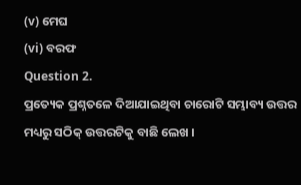(v) ମେଘ
(vi) ବରଫ
Question 2.
ପ୍ରତ୍ୟେକ ପ୍ରଶ୍ନତଳେ ଦିଆଯାଇଥିବା ଚାରୋଟି ସମ୍ଭାବ୍ୟ ଉତ୍ତର ମଧ୍ୟରୁ ସଠିକ୍ ଉତ୍ତରଟିକୁ ବାଛି ଲେଖ ।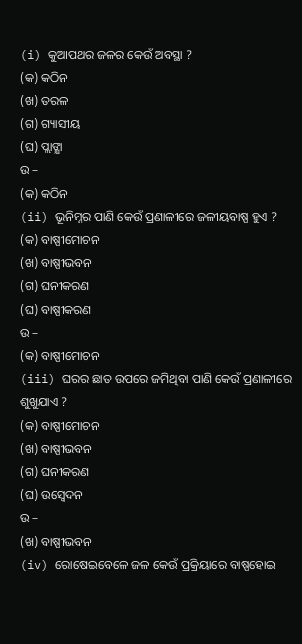(i) କୁଆପଥର ଜଳର କେଉଁ ଅବସ୍ଥା ?
(କ) କଠିନ
(ଖ) ତରଳ
(ଗ) ଗ୍ୟାସୀୟ
(ଘ) ପ୍ଲାଙ୍କ୍ଷା
ଉ –
(କ) କଠିନ
(ii) ଭୂନିମ୍ନର ପାଣି କେଉଁ ପ୍ରଣାଳୀରେ ଜଳୀୟବାଷ୍ପ ହୁଏ ?
(କ) ବାଷ୍ପୀମୋଚନ
(ଖ) ବାଷ୍ପୀଭବନ
(ଗ) ଘନୀକରଣ
(ଘ) ବାଷ୍ପୀକରଣ
ଉ –
(କ) ବାଷ୍ପୀମୋଚନ
(iii) ଘରର ଛାତ ଉପରେ ଜମିଥିବା ପାଣି କେଉଁ ପ୍ରଣାଳୀରେ ଶୁଖୁଯାଏ ?
(କ) ବାଷ୍ପୀମୋଚନ
(ଖ) ବାଷ୍ପୀଭବନ
(ଗ) ଘନୀକରଣ
(ଘ) ଉସ୍ବେଦନ
ଉ –
(ଖ) ବାଷ୍ପୀଭବନ
(iv) ରୋଷେଇବେଳେ ଜଳ କେଉଁ ପ୍ରକ୍ରିୟାରେ ବାଷ୍ପହୋଇ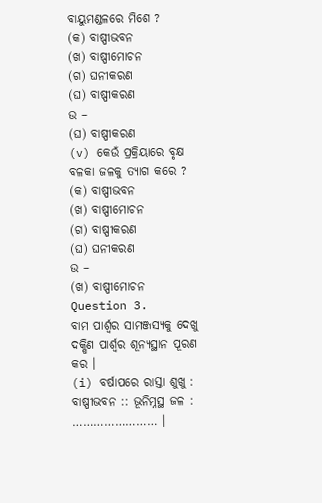ବାୟୁମଣ୍ଡଳରେ ମିଶେ ?
(କ) ବାଷ୍ପୀଭବନ
(ଖ) ବାଷ୍ପୀମୋଚନ
(ଗ) ଘନୀକରଣ
(ଘ) ବାଷ୍ପୀକରଣ
ଉ –
(ଘ) ବାଷ୍ପୀକରଣ
(v) କେଉଁ ପ୍ରକ୍ରିୟାରେ ବୃକ୍ଷ ବଳକା ଜଳକୁ ତ୍ୟାଗ କରେ ?
(କ) ବାଷ୍ପୀଭବନ
(ଖ) ବାଷ୍ପୀମୋଚନ
(ଗ) ବାଷ୍ପୀକରଣ
(ଘ) ଘନୀକରଣ
ଉ –
(ଖ) ବାଷ୍ପୀମୋଚନ
Question 3.
ବାମ ପାର୍ଶ୍ଵର ସାମଞ୍ଜସ୍ୟକୁ ଦେଖୁ ଦକ୍ଷିଣ ପାର୍ଶ୍ଵର ଶୂନ୍ୟସ୍ଥାନ ପୂରଣ କର ।
(i) ବର୍ଷାପରେ ରାସ୍ତା ଶୁଖୁ : ବାଷ୍ପୀଭବନ :: ଭୂନିମ୍ନସ୍ଥ ଜଳ : …………………… ।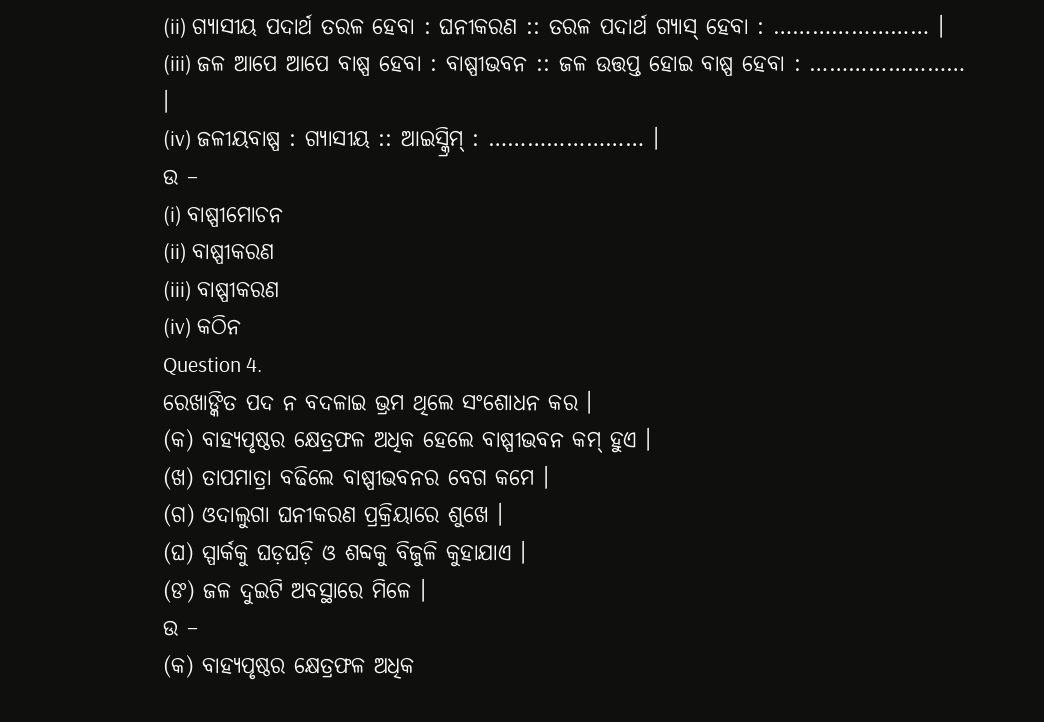(ii) ଗ୍ୟାସୀୟ ପଦାର୍ଥ ତରଳ ହେବା : ଘନୀକରଣ :: ତରଳ ପଦାର୍ଥ ଗ୍ୟାସ୍ ହେବା : …………………… ।
(iii) ଜଳ ଆପେ ଆପେ ବାଷ୍ପ ହେବା : ବାଷ୍ପୀଭବନ :: ଜଳ ଉତ୍ତପ୍ତ ହୋଇ ବାଷ୍ପ ହେବା : …………………… ।
(iv) ଜଳୀୟବାଷ୍ପ : ଗ୍ୟାସୀୟ :: ଆଇସ୍କ୍ରିମ୍ : …………………… ।
ଉ –
(i) ବାଷ୍ପୀମୋଚନ
(ii) ବାଷ୍ପୀକରଣ
(iii) ବାଷ୍ପୀକରଣ
(iv) କଠିନ
Question 4.
ରେଖାଙ୍କିତ ପଦ ନ ବଦଳାଇ ଭ୍ରମ ଥିଲେ ସଂଶୋଧନ କର ।
(କ) ବାହ୍ୟପୃଷ୍ଠର କ୍ଷେତ୍ରଫଳ ଅଧିକ ହେଲେ ବାଷ୍ପୀଭବନ କମ୍ ହୁଏ ।
(ଖ) ତାପମାତ୍ରା ବଢିଲେ ବାଷ୍ପୀଭବନର ବେଗ କମେ ।
(ଗ) ଓଦାଲୁଗା ଘନୀକରଣ ପ୍ରକ୍ରିୟାରେ ଶୁଖେ ।
(ଘ) ସ୍ପାର୍କକୁ ଘଡ଼ଘଡ଼ି ଓ ଶବ୍ଦକୁ ବିଜୁଳି କୁହାଯାଏ ।
(ଙ) ଜଳ ଦୁଇଟି ଅବସ୍ଥାରେ ମିଳେ ।
ଉ –
(କ) ବାହ୍ୟପୃଷ୍ଠର କ୍ଷେତ୍ରଫଳ ଅଧିକ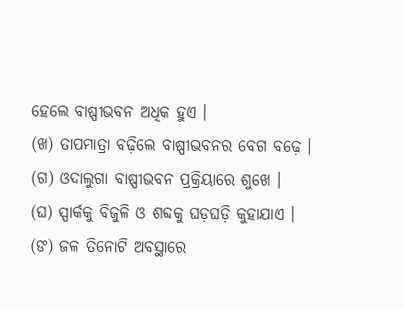ହେଲେ ବାଷ୍ପୀଭବନ ଅଧିକ ହୁଏ ।
(ଖ) ତାପମାତ୍ରା ବଢ଼ିଲେ ବାଷ୍ପୀଭବନର ବେଗ ବଢ଼େ ।
(ଗ) ଓଦାଲୁଗା ବାଷ୍ପୀଭବନ ପ୍ରକ୍ରିୟାରେ ଶୁଖେ ।
(ଘ) ସ୍ପାର୍କକୁ ବିଜୁଳି ଓ ଶବ୍ଦକୁ ଘଡ଼ଘଡ଼ି କୁହାଯାଏ ।
(ଙ) ଜଳ ତିନୋଟି ଅବସ୍ଥାରେ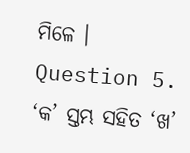ମିଳେ ।
Question 5.
‘କ’ ସ୍ତମ୍ଭ ସହିତ ‘ଖ’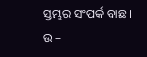ସ୍ତମ୍ଭର ସଂପର୍କ ବାଛ ।
ଉ –